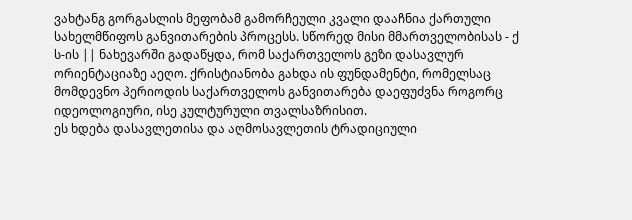ვახტანგ გორგასლის მეფობამ გამორჩეული კვალი დააჩნია ქართული სახელმწიფოს განვითარების პროცესს. სწორედ მისი მმართველობისას - ქ ს-ის || ნახევარში გადაწყდა, რომ საქართველოს გეზი დასავლურ ორიენტაციაზე აეღო. ქრისტიანობა გახდა ის ფუნდამენტი, რომელსაც მომდევნო პერიოდის საქართველოს განვითარება დაეფუძვნა როგორც იდეოლოგიური, ისე კულტურული თვალსაზრისით.
ეს ხდება დასავლეთისა და აღმოსავლეთის ტრადიციული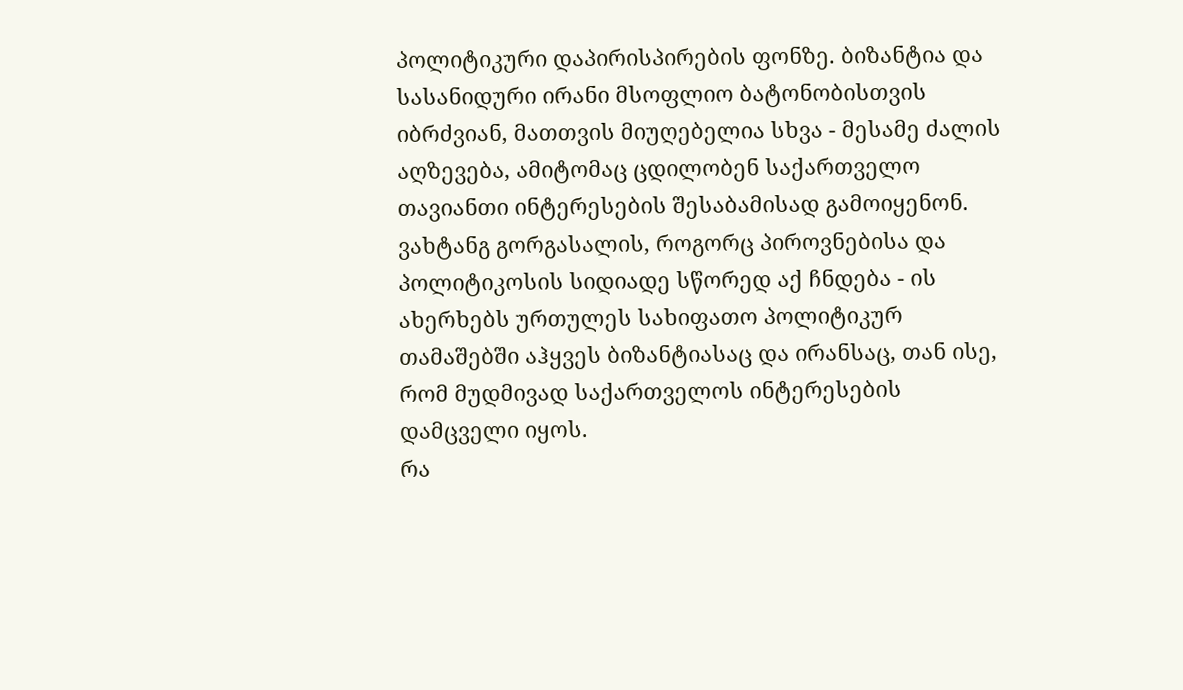პოლიტიკური დაპირისპირების ფონზე. ბიზანტია და სასანიდური ირანი მსოფლიო ბატონობისთვის იბრძვიან, მათთვის მიუღებელია სხვა - მესამე ძალის აღზევება, ამიტომაც ცდილობენ საქართველო თავიანთი ინტერესების შესაბამისად გამოიყენონ.
ვახტანგ გორგასალის, როგორც პიროვნებისა და პოლიტიკოსის სიდიადე სწორედ აქ ჩნდება - ის ახერხებს ურთულეს სახიფათო პოლიტიკურ თამაშებში აჰყვეს ბიზანტიასაც და ირანსაც, თან ისე, რომ მუდმივად საქართველოს ინტერესების დამცველი იყოს.
რა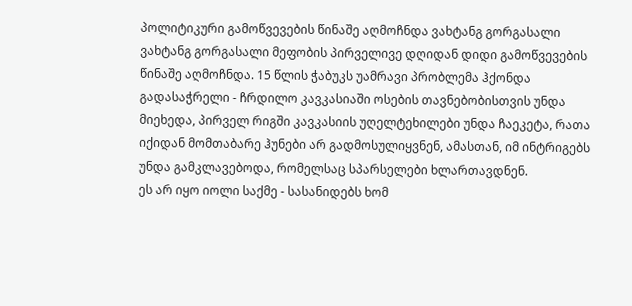პოლიტიკური გამოწვევების წინაშე აღმოჩნდა ვახტანგ გორგასალი
ვახტანგ გორგასალი მეფობის პირველივე დღიდან დიდი გამოწვევების წინაშე აღმოჩნდა. 15 წლის ჭაბუკს უამრავი პრობლემა ჰქონდა გადასაჭრელი - ჩრდილო კავკასიაში ოსების თავნებობისთვის უნდა მიეხედა, პირველ რიგში კავკასიის უღელტეხილები უნდა ჩაეკეტა, რათა იქიდან მომთაბარე ჰუნები არ გადმოსულიყვნენ, ამასთან, იმ ინტრიგებს უნდა გამკლავებოდა, რომელსაც სპარსელები ხლართავდნენ.
ეს არ იყო იოლი საქმე - სასანიდებს ხომ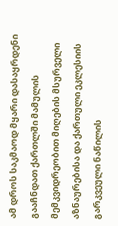ამ დროს საკმაოდ მყარი დასაყრდენი გააჩნდათ ქართლში მამულის მემკვიდრეობით მიღების მსურველი აზნაურებისა და ქართული ეკლესიის გარკვეული ნაწილის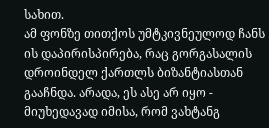სახით.
ამ ფონზე თითქოს უმტკივნეულოდ ჩანს ის დაპირისპირება, რაც გორგასალის დროინდელ ქართლს ბიზანტიასთან გააჩნდა. არადა, ეს ასე არ იყო - მიუხედავად იმისა, რომ ვახტანგ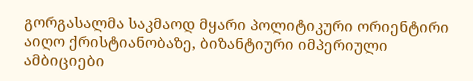გორგასალმა საკმაოდ მყარი პოლიტიკური ორიენტირი აიღო ქრისტიანობაზე, ბიზანტიური იმპერიული ამბიციები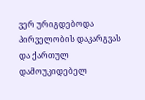ვერ ურიგდებოდა პირველობის დაკარგვას და ქართულ დამოუკიდებელ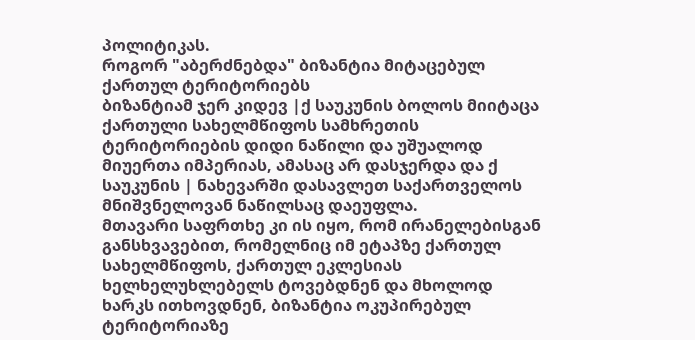პოლიტიკას.
როგორ "აბერძნებდა" ბიზანტია მიტაცებულ ქართულ ტერიტორიებს
ბიზანტიამ ჯერ კიდევ |ქ საუკუნის ბოლოს მიიტაცა ქართული სახელმწიფოს სამხრეთის ტერიტორიების დიდი ნაწილი და უშუალოდ მიუერთა იმპერიას, ამასაც არ დასჯერდა და ქ საუკუნის | ნახევარში დასავლეთ საქართველოს მნიშვნელოვან ნაწილსაც დაეუფლა.
მთავარი საფრთხე კი ის იყო, რომ ირანელებისგან განსხვავებით, რომელნიც იმ ეტაპზე ქართულ სახელმწიფოს, ქართულ ეკლესიას ხელხელუხლებელს ტოვებდნენ და მხოლოდ ხარკს ითხოვდნენ, ბიზანტია ოკუპირებულ ტერიტორიაზე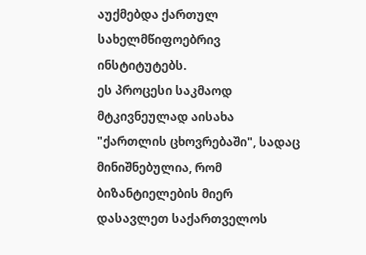აუქმებდა ქართულ სახელმწიფოებრივ ინსტიტუტებს.
ეს პროცესი საკმაოდ მტკივნეულად აისახა "ქართლის ცხოვრებაში", სადაც მინიშნებულია, რომ ბიზანტიელების მიერ დასავლეთ საქართველოს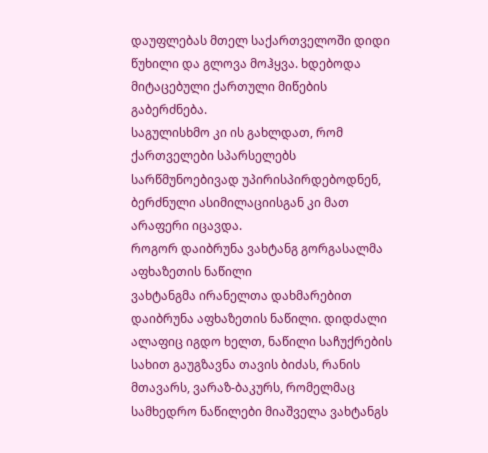დაუფლებას მთელ საქართველოში დიდი წუხილი და გლოვა მოჰყვა. ხდებოდა მიტაცებული ქართული მიწების გაბერძნება.
საგულისხმო კი ის გახლდათ, რომ ქართველები სპარსელებს სარწმუნოებივად უპირისპირდებოდნენ, ბერძნული ასიმილაციისგან კი მათ არაფერი იცავდა.
როგორ დაიბრუნა ვახტანგ გორგასალმა აფხაზეთის ნაწილი
ვახტანგმა ირანელთა დახმარებით დაიბრუნა აფხაზეთის ნაწილი. დიდძალი ალაფიც იგდო ხელთ, ნაწილი საჩუქრების სახით გაუგზავნა თავის ბიძას, რანის მთავარს, ვარაზ-ბაკურს, რომელმაც სამხედრო ნაწილები მიაშველა ვახტანგს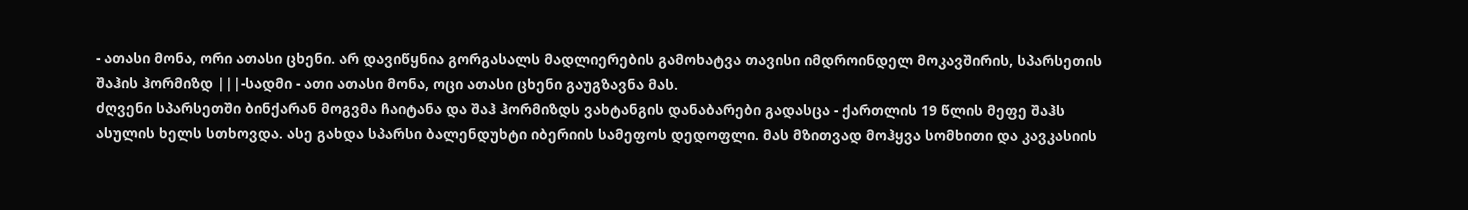- ათასი მონა, ორი ათასი ცხენი. არ დავიწყნია გორგასალს მადლიერების გამოხატვა თავისი იმდროინდელ მოკავშირის, სპარსეთის შაჰის ჰორმიზდ |||-სადმი - ათი ათასი მონა, ოცი ათასი ცხენი გაუგზავნა მას.
ძღვენი სპარსეთში ბინქარან მოგვმა ჩაიტანა და შაჰ ჰორმიზდს ვახტანგის დანაბარები გადასცა - ქართლის 19 წლის მეფე შაჰს ასულის ხელს სთხოვდა. ასე გახდა სპარსი ბალენდუხტი იბერიის სამეფოს დედოფლი. მას მზითვად მოჰყვა სომხითი და კავკასიის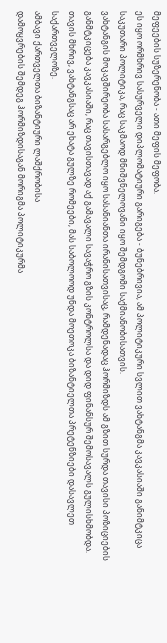მეფეების სუზერენობა - ათი მეფის მეფობა.
ეს იყო ორმხრივ სასურველი დიპლომატიური გარიგება - ბუნებრივია, ამ პოლიტიკური სვლით ვახტანგმა კავკასიაში განიმტკიცა საკუთარი პოლიტიკა, რაც საკმაოდ მნიშვნელოვანი იყო შემდგომი საქმიანობისათვის.
ვახტანგის მოკავშირეობა სასარგებლო იყო სასანიანთა ირანისათვისაც, რამდენადაც ჰორმიზდს ამ გზით სურდა თავისი პოზიციების განმტკიცება კავკასიაში, რაც თავისთავად აქ გამავალი სავაჭრო გზის კონტროლსა და დიდ ფინანსურ შემოსავალს გულისხმობდა.
თავის მხრივ, ვახტანგსაც არ ეხატა გულზე რომეები, მას საბოლოოდ უნდა მოეთოკა ბიზანტიელთა პრეტენზიები დასავლეთ საქართველოზე.
ამბავი ქართველთა ბიზანტიური ლაშქრობისა
დამოყვრების შემდეგ ჰორმიზდისაგან მორიგმა პოლიტიკურმა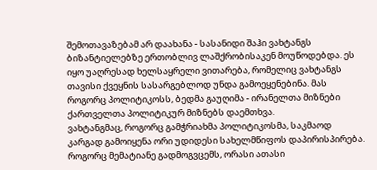შემოთავაზებამ არ დაახანა - სასანიდი შაჰი ვახტანგს ბიზანტიელებზე ერთობლივ ლაშქრობისაკენ მოუწოდებდა. ეს იყო უაღრესად ხელსაყრელი ვითარება, რომელიც ვახტანგს თავისი ქვეყნის სასარგებლოდ უნდა გამოეყენებინა. მას როგორც პოლიტიკოსს, ბედმა გაუღიმა - ირანელთა მიზნები ქართველთა პოლიტიკურ მიზნებს დაემთხვა.
ვახტანგმაც, როგორც გამჭრიახმა პოლიტიკოსმა, საკმაოდ კარგად გამოიყენა ორი უდიდესი სახელმწიფოს დაპირისპირება. როგორც მემატიანე გადმოგვცემს, ორასი ათასი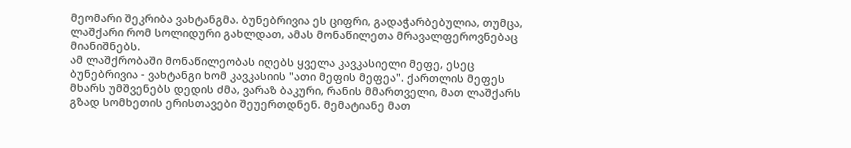მეომარი შეკრიბა ვახტანგმა. ბუნებრივია ეს ციფრი, გადაჭარბებულია, თუმცა, ლაშქარი რომ სოლიდური გახლდათ, ამას მონაწილეთა მრავალფეროვნებაც მიანიშნებს.
ამ ლაშქრობაში მონაწილეობას იღებს ყველა კავკასიელი მეფე, ესეც ბუნებრივია - ვახტანგი ხომ კავკასიის "ათი მეფის მეფეა". ქართლის მეფეს მხარს უმშვენებს დედის ძმა, ვარაზ ბაკური, რანის მმართველი, მათ ლაშქარს გზად სომხეთის ერისთავები შეუერთდნენ. მემატიანე მათ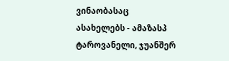ვინაობასაც ასახელებს - ამაზასპ ტაროვანელი, ჯუანშერ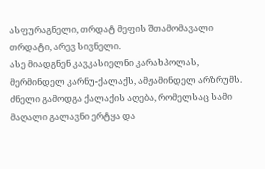ასფურაგნელი, თრდატ მეფის შთამომავალი თრდატი, არევ სივნელი.
ასე მიადგნენ კავკასიელნი კარახპოლას, მერმინდელ კარნუ-ქალაქს, ამჟამინდელ არზრუმს. ძნელი გამოდგა ქალაქის აღება, რომელსაც სამი მაღალი გალავნი ერტყა და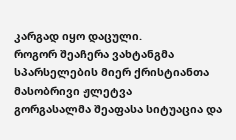კარგად იყო დაცული.
როგორ შეაჩერა ვახტანგმა სპარსელების მიერ ქრისტიანთა მასობრივი ჟლეტვა
გორგასალმა შეაფასა სიტუაცია და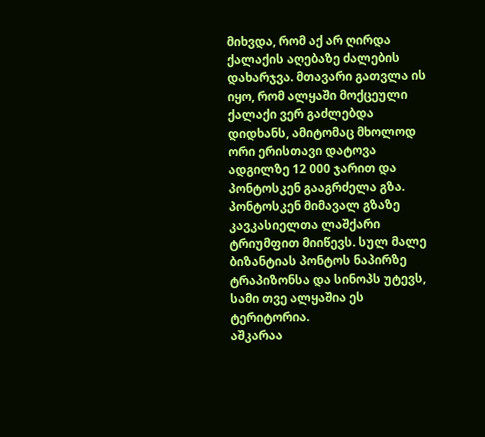მიხვდა, რომ აქ არ ღირდა ქალაქის აღებაზე ძალების დახარჯვა. მთავარი გათვლა ის იყო, რომ ალყაში მოქცეული ქალაქი ვერ გაძლებდა დიდხანს, ამიტომაც მხოლოდ ორი ერისთავი დატოვა ადგილზე 12 000 ჯარით და პონტოსკენ გააგრძელა გზა. პონტოსკენ მიმავალ გზაზე კავკასიელთა ლაშქარი ტრიუმფით მიიწევს. სულ მალე ბიზანტიას პონტოს ნაპირზე ტრაპიზონსა და სინოპს უტევს, სამი თვე ალყაშია ეს ტერიტორია.
აშკარაა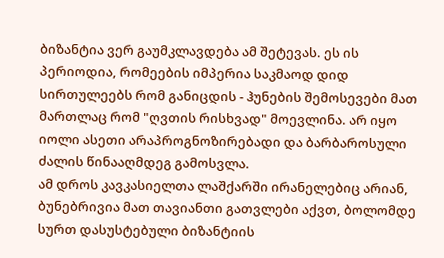ბიზანტია ვერ გაუმკლავდება ამ შეტევას. ეს ის პერიოდია, რომეების იმპერია საკმაოდ დიდ სირთულეებს რომ განიცდის - ჰუნების შემოსევები მათ მართლაც რომ "ღვთის რისხვად" მოევლინა. არ იყო იოლი ასეთი არაპროგნოზირებადი და ბარბაროსული ძალის წინააღმდეგ გამოსვლა.
ამ დროს კავკასიელთა ლაშქარში ირანელებიც არიან, ბუნებრივია მათ თავიანთი გათვლები აქვთ, ბოლომდე სურთ დასუსტებული ბიზანტიის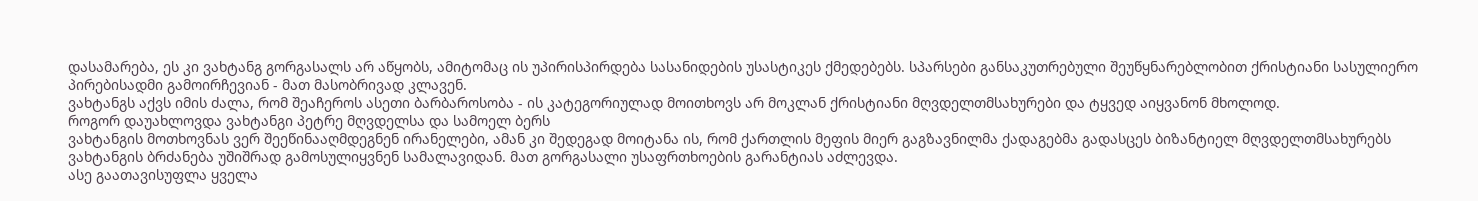დასამარება, ეს კი ვახტანგ გორგასალს არ აწყობს, ამიტომაც ის უპირისპირდება სასანიდების უსასტიკეს ქმედებებს. სპარსები განსაკუთრებული შეუწყნარებლობით ქრისტიანი სასულიერო პირებისადმი გამოირჩევიან - მათ მასობრივად კლავენ.
ვახტანგს აქვს იმის ძალა, რომ შეაჩეროს ასეთი ბარბაროსობა - ის კატეგორიულად მოითხოვს არ მოკლან ქრისტიანი მღვდელთმსახურები და ტყვედ აიყვანონ მხოლოდ.
როგორ დაუახლოვდა ვახტანგი პეტრე მღვდელსა და სამოელ ბერს
ვახტანგის მოთხოვნას ვერ შეეწინააღმდეგნენ ირანელები, ამან კი შედეგად მოიტანა ის, რომ ქართლის მეფის მიერ გაგზავნილმა ქადაგებმა გადასცეს ბიზანტიელ მღვდელთმსახურებს ვახტანგის ბრძანება უშიშრად გამოსულიყვნენ სამალავიდან. მათ გორგასალი უსაფრთხოების გარანტიას აძლევდა.
ასე გაათავისუფლა ყველა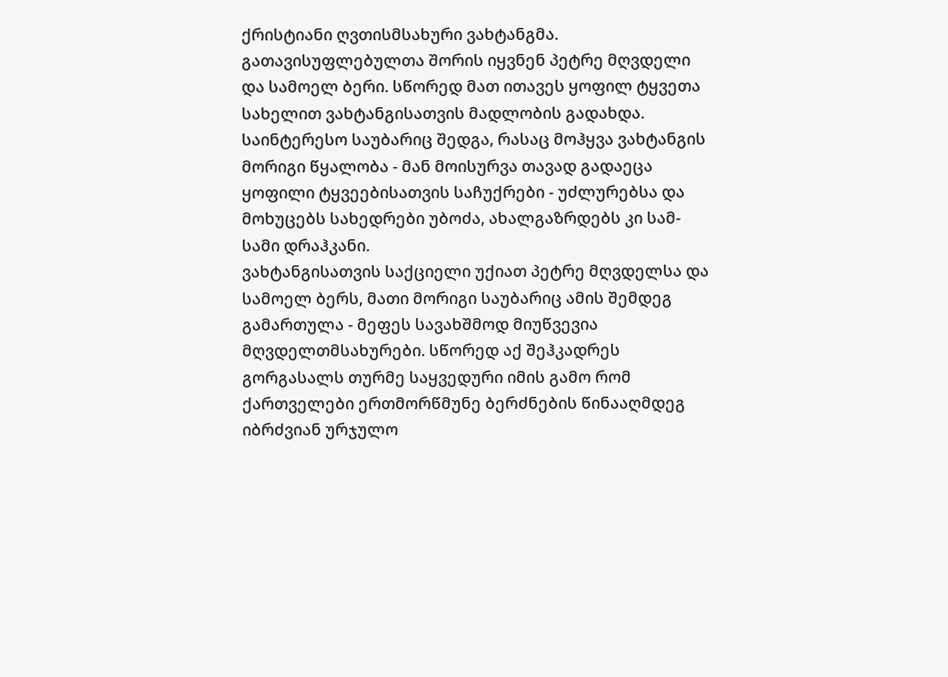ქრისტიანი ღვთისმსახური ვახტანგმა. გათავისუფლებულთა შორის იყვნენ პეტრე მღვდელი და სამოელ ბერი. სწორედ მათ ითავეს ყოფილ ტყვეთა სახელით ვახტანგისათვის მადლობის გადახდა. საინტერესო საუბარიც შედგა, რასაც მოჰყვა ვახტანგის მორიგი წყალობა - მან მოისურვა თავად გადაეცა ყოფილი ტყვეებისათვის საჩუქრები - უძლურებსა და მოხუცებს სახედრები უბოძა, ახალგაზრდებს კი სამ-სამი დრაჰკანი.
ვახტანგისათვის საქციელი უქიათ პეტრე მღვდელსა და სამოელ ბერს, მათი მორიგი საუბარიც ამის შემდეგ გამართულა - მეფეს სავახშმოდ მიუწვევია მღვდელთმსახურები. სწორედ აქ შეჰკადრეს გორგასალს თურმე საყვედური იმის გამო რომ ქართველები ერთმორწმუნე ბერძნების წინააღმდეგ იბრძვიან ურჯულო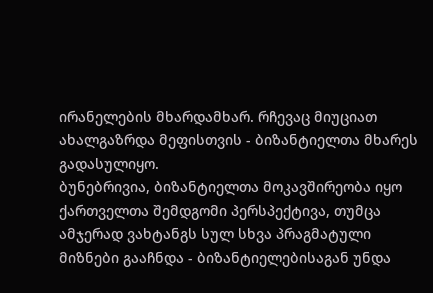ირანელების მხარდამხარ. რჩევაც მიუციათ ახალგაზრდა მეფისთვის - ბიზანტიელთა მხარეს გადასულიყო.
ბუნებრივია, ბიზანტიელთა მოკავშირეობა იყო ქართველთა შემდგომი პერსპექტივა, თუმცა ამჯერად ვახტანგს სულ სხვა პრაგმატული მიზნები გააჩნდა - ბიზანტიელებისაგან უნდა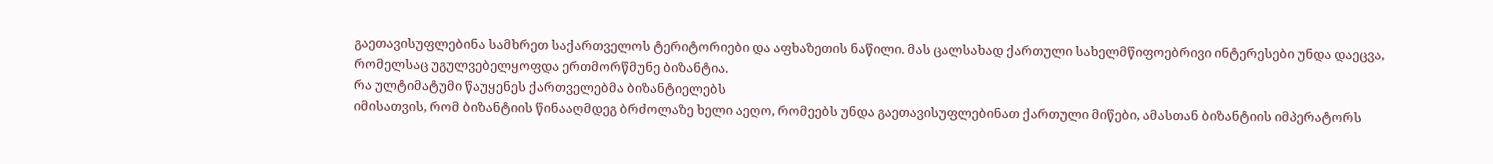გაეთავისუფლებინა სამხრეთ საქართველოს ტერიტორიები და აფხაზეთის ნაწილი. მას ცალსახად ქართული სახელმწიფოებრივი ინტერესები უნდა დაეცვა, რომელსაც უგულვებელყოფდა ერთმორწმუნე ბიზანტია.
რა ულტიმატუმი წაუყენეს ქართველებმა ბიზანტიელებს
იმისათვის, რომ ბიზანტიის წინააღმდეგ ბრძოლაზე ხელი აეღო, რომეებს უნდა გაეთავისუფლებინათ ქართული მიწები, ამასთან ბიზანტიის იმპერატორს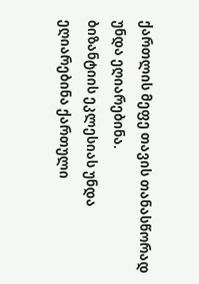ქართლის მეფე თავის თანასწორად უნდა ეღიარებინა.
ბიზანტიის ეკლესიას უნდა ეღიარებინა ქართული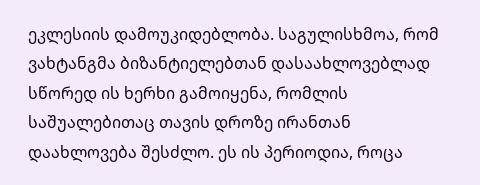ეკლესიის დამოუკიდებლობა. საგულისხმოა, რომ ვახტანგმა ბიზანტიელებთან დასაახლოვებლად სწორედ ის ხერხი გამოიყენა, რომლის საშუალებითაც თავის დროზე ირანთან დაახლოვება შესძლო. ეს ის პერიოდია, როცა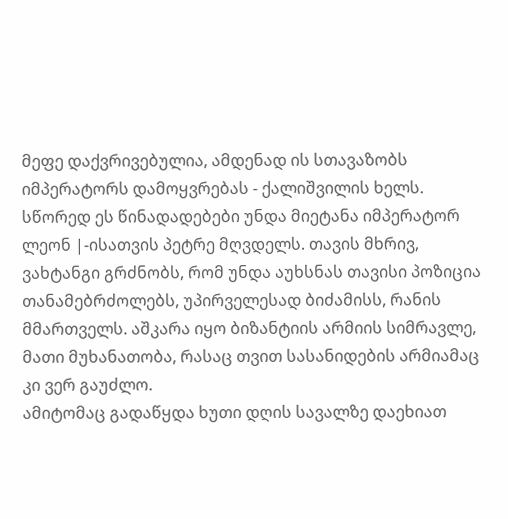მეფე დაქვრივებულია, ამდენად ის სთავაზობს იმპერატორს დამოყვრებას - ქალიშვილის ხელს.
სწორედ ეს წინადადებები უნდა მიეტანა იმპერატორ ლეონ |-ისათვის პეტრე მღვდელს. თავის მხრივ, ვახტანგი გრძნობს, რომ უნდა აუხსნას თავისი პოზიცია თანამებრძოლებს, უპირველესად ბიძამისს, რანის მმართველს. აშკარა იყო ბიზანტიის არმიის სიმრავლე, მათი მუხანათობა, რასაც თვით სასანიდების არმიამაც კი ვერ გაუძლო.
ამიტომაც გადაწყდა ხუთი დღის სავალზე დაეხიათ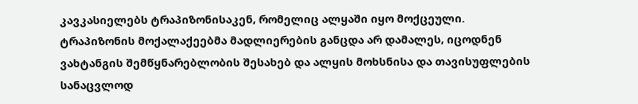კავკასიელებს ტრაპიზონისაკენ, რომელიც ალყაში იყო მოქცეული. ტრაპიზონის მოქალაქეებმა მადლიერების განცდა არ დამალეს, იცოდნენ ვახტანგის შემწყნარებლობის შესახებ და ალყის მოხსნისა და თავისუფლების სანაცვლოდ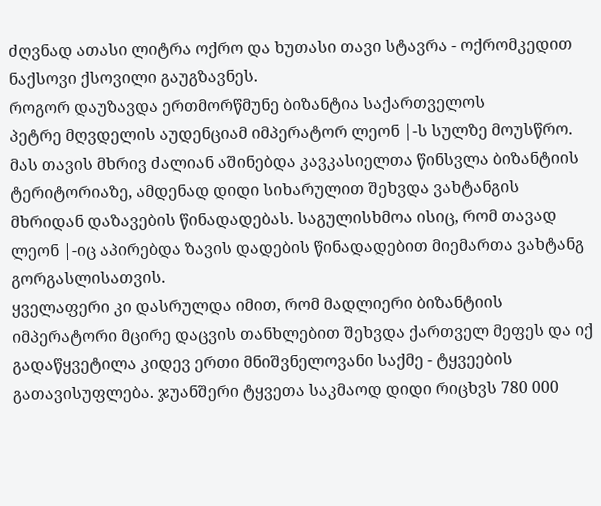ძღვნად ათასი ლიტრა ოქრო და ხუთასი თავი სტავრა - ოქრომკედით ნაქსოვი ქსოვილი გაუგზავნეს.
როგორ დაუზავდა ერთმორწმუნე ბიზანტია საქართველოს
პეტრე მღვდელის აუდენციამ იმპერატორ ლეონ |-ს სულზე მოუსწრო. მას თავის მხრივ ძალიან აშინებდა კავკასიელთა წინსვლა ბიზანტიის ტერიტორიაზე, ამდენად დიდი სიხარულით შეხვდა ვახტანგის მხრიდან დაზავების წინადადებას. საგულისხმოა ისიც, რომ თავად ლეონ |-იც აპირებდა ზავის დადების წინადადებით მიემართა ვახტანგ გორგასლისათვის.
ყველაფერი კი დასრულდა იმით, რომ მადლიერი ბიზანტიის იმპერატორი მცირე დაცვის თანხლებით შეხვდა ქართველ მეფეს და იქ გადაწყვეტილა კიდევ ერთი მნიშვნელოვანი საქმე - ტყვეების გათავისუფლება. ჯუანშერი ტყვეთა საკმაოდ დიდი რიცხვს 780 000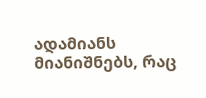ადამიანს მიანიშნებს, რაც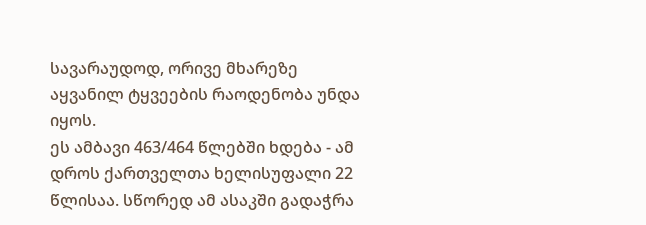სავარაუდოდ, ორივე მხარეზე აყვანილ ტყვეების რაოდენობა უნდა იყოს.
ეს ამბავი 463/464 წლებში ხდება - ამ დროს ქართველთა ხელისუფალი 22 წლისაა. სწორედ ამ ასაკში გადაჭრა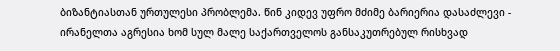ბიზანტიასთან ურთულესი პრობლემა. წინ კიდევ უფრო მძიმე ბარიერია დასაძლევი - ირანელთა აგრესია ხომ სულ მალე საქართველოს განსაკუთრებულ რისხვად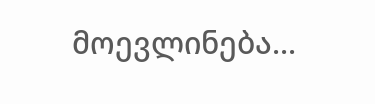მოევლინება...